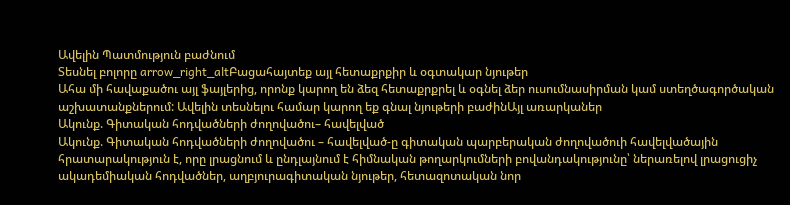Ավելին Պատմություն բաժնում
Տեսնել բոլորը arrow_right_altԲացահայտեք այլ հետաքրքիր և օգտակար նյութեր
Ահա մի հավաքածու այլ ֆայլերից, որոնք կարող են ձեզ հետաքրքրել և օգնել ձեր ուսումնասիրման կամ ստեղծագործական աշխատանքներում: Ավելին տեսնելու համար կարող եք գնալ նյութերի բաժինԱյլ առարկաներ
Ակունք. Գիտական հոդվածների ժողովածու– հավելված
Ակունք. Գիտական հոդվածների ժողովածու – հավելված-ը գիտական պարբերական ժողովածուի հավելվածային հրատարակություն է, որը լրացնում և ընդլայնում է հիմնական թողարկումների բովանդակությունը՝ ներառելով լրացուցիչ ակադեմիական հոդվածներ, աղբյուրագիտական նյութեր, հետազոտական նոր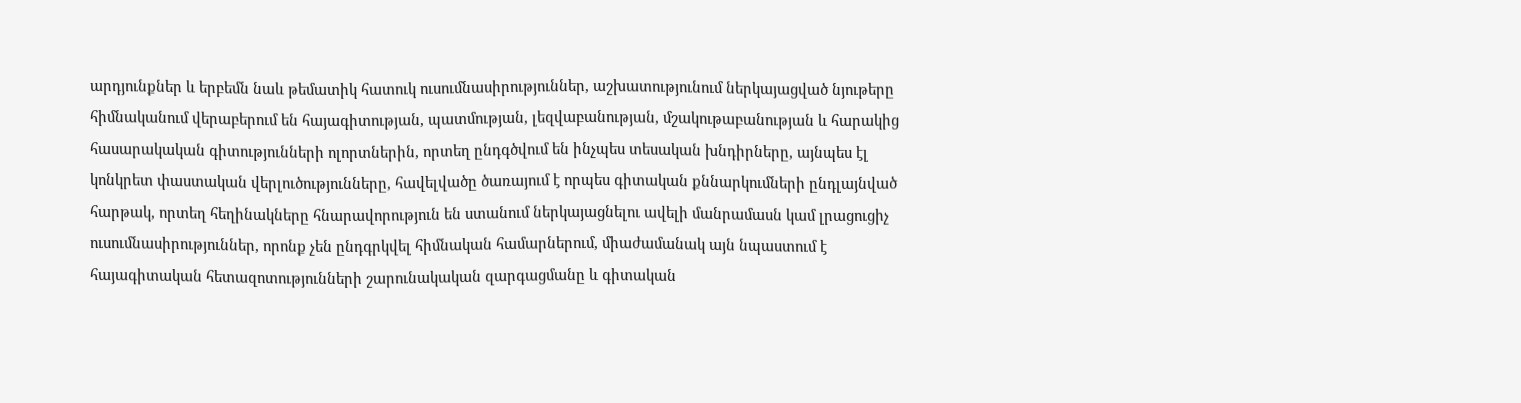արդյունքներ և երբեմն նաև թեմատիկ հատուկ ուսումնասիրություններ, աշխատությունում ներկայացված նյութերը հիմնականում վերաբերում են հայագիտության, պատմության, լեզվաբանության, մշակութաբանության և հարակից հասարակական գիտությունների ոլորտներին, որտեղ ընդգծվում են ինչպես տեսական խնդիրները, այնպես էլ կոնկրետ փաստական վերլուծությունները, հավելվածը ծառայում է որպես գիտական քննարկումների ընդլայնված հարթակ, որտեղ հեղինակները հնարավորություն են ստանում ներկայացնելու ավելի մանրամասն կամ լրացուցիչ ուսումնասիրություններ, որոնք չեն ընդգրկվել հիմնական համարներում, միաժամանակ այն նպաստում է հայագիտական հետազոտությունների շարունակական զարգացմանը և գիտական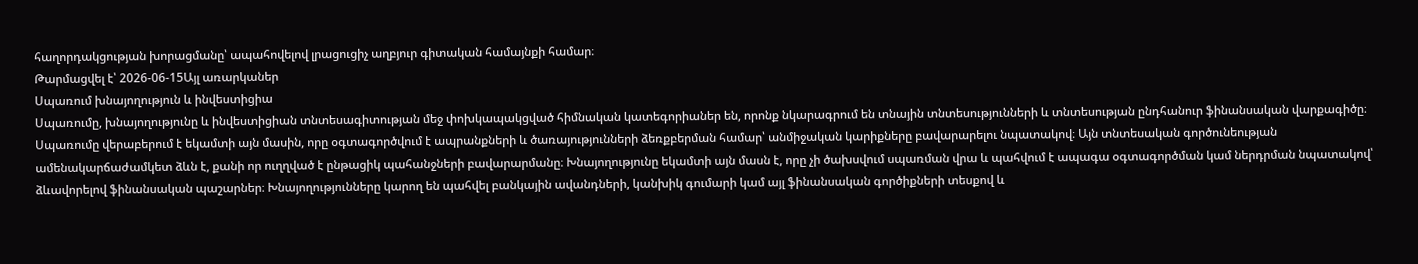հաղորդակցության խորացմանը՝ ապահովելով լրացուցիչ աղբյուր գիտական համայնքի համար։
Թարմացվել է՝ 2026-06-15Այլ առարկաներ
Սպառում խնայողություն և ինվեստիցիա
Սպառումը, խնայողությունը և ինվեստիցիան տնտեսագիտության մեջ փոխկապակցված հիմնական կատեգորիաներ են, որոնք նկարագրում են տնային տնտեսությունների և տնտեսության ընդհանուր ֆինանսական վարքագիծը։ Սպառումը վերաբերում է եկամտի այն մասին, որը օգտագործվում է ապրանքների և ծառայությունների ձեռքբերման համար՝ անմիջական կարիքները բավարարելու նպատակով։ Այն տնտեսական գործունեության ամենակարճաժամկետ ձևն է, քանի որ ուղղված է ընթացիկ պահանջների բավարարմանը։ Խնայողությունը եկամտի այն մասն է, որը չի ծախսվում սպառման վրա և պահվում է ապագա օգտագործման կամ ներդրման նպատակով՝ ձևավորելով ֆինանսական պաշարներ։ Խնայողությունները կարող են պահվել բանկային ավանդների, կանխիկ գումարի կամ այլ ֆինանսական գործիքների տեսքով և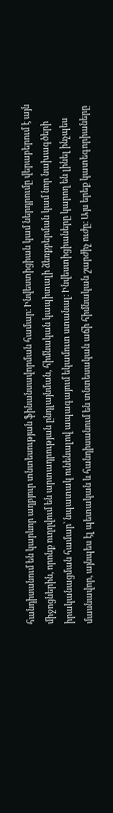հանդիսանում են կարևոր աղբյուր տնտեսության ֆինանսավորման համար։ Ինվեստիցիան կամ ներդրումը վերաբերում է այն միջոցներին, որոնք ուղղվում են արտադրության ընդլայնման, հիմնական կապիտալի ձեռքբերման կամ նոր նախագծերի իրականացման համար՝ նպատակ ունենալով ապագայում եկամուտ ստանալ։ Ինվեստիցիաները կարող են լինել ինչպես մասնավոր, այնպես էլ պետական և հանդիսանում են տնտեսական աճի հիմնական շարժիչ ուժը։ Այս երեք կատեգորիաները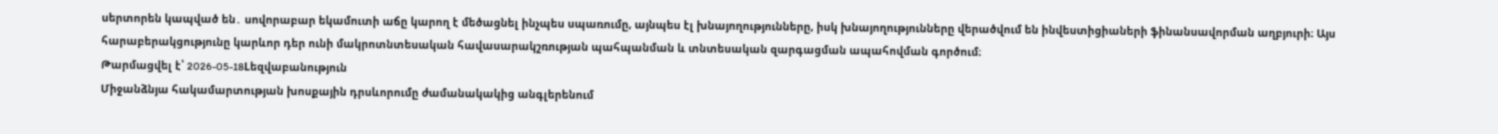սերտորեն կապված են․ սովորաբար եկամուտի աճը կարող է մեծացնել ինչպես սպառումը, այնպես էլ խնայողությունները, իսկ խնայողությունները վերածվում են ինվեստիցիաների ֆինանսավորման աղբյուրի։ Այս հարաբերակցությունը կարևոր դեր ունի մակրոտնտեսական հավասարակշռության պահպանման և տնտեսական զարգացման ապահովման գործում։
Թարմացվել է՝ 2026-05-18Lեզվաբանություն
Միջանձնյա հակամարտության խոսքային դրսևորումը ժամանակակից անգլերենում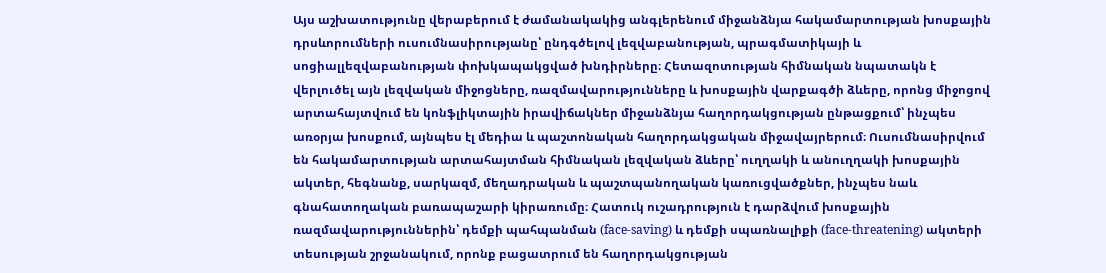Այս աշխատությունը վերաբերում է ժամանակակից անգլերենում միջանձնյա հակամարտության խոսքային դրսևորումների ուսումնասիրությանը՝ ընդգծելով լեզվաբանության, պրագմատիկայի և սոցիալլեզվաբանության փոխկապակցված խնդիրները։ Հետազոտության հիմնական նպատակն է վերլուծել այն լեզվական միջոցները, ռազմավարությունները և խոսքային վարքագծի ձևերը, որոնց միջոցով արտահայտվում են կոնֆլիկտային իրավիճակներ միջանձնյա հաղորդակցության ընթացքում՝ ինչպես առօրյա խոսքում, այնպես էլ մեդիա և պաշտոնական հաղորդակցական միջավայրերում։ Ուսումնասիրվում են հակամարտության արտահայտման հիմնական լեզվական ձևերը՝ ուղղակի և անուղղակի խոսքային ակտեր, հեգնանք, սարկազմ, մեղադրական և պաշտպանողական կառուցվածքներ, ինչպես նաև գնահատողական բառապաշարի կիրառումը։ Հատուկ ուշադրություն է դարձվում խոսքային ռազմավարություններին՝ դեմքի պահպանման (face-saving) և դեմքի սպառնալիքի (face-threatening) ակտերի տեսության շրջանակում, որոնք բացատրում են հաղորդակցության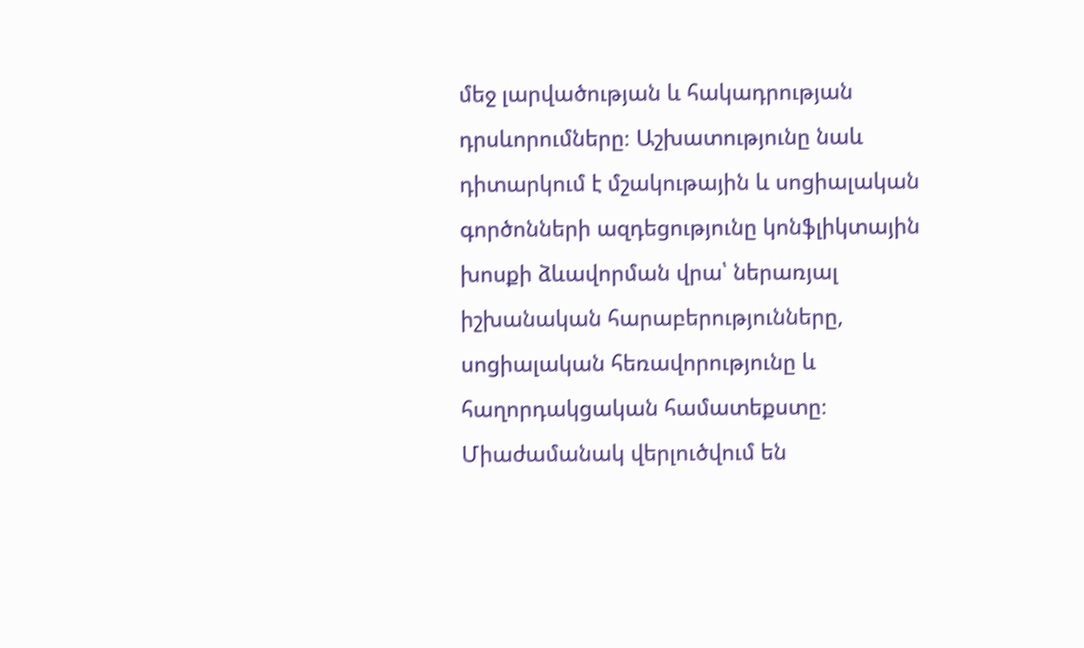մեջ լարվածության և հակադրության դրսևորումները։ Աշխատությունը նաև դիտարկում է մշակութային և սոցիալական գործոնների ազդեցությունը կոնֆլիկտային խոսքի ձևավորման վրա՝ ներառյալ իշխանական հարաբերությունները, սոցիալական հեռավորությունը և հաղորդակցական համատեքստը։ Միաժամանակ վերլուծվում են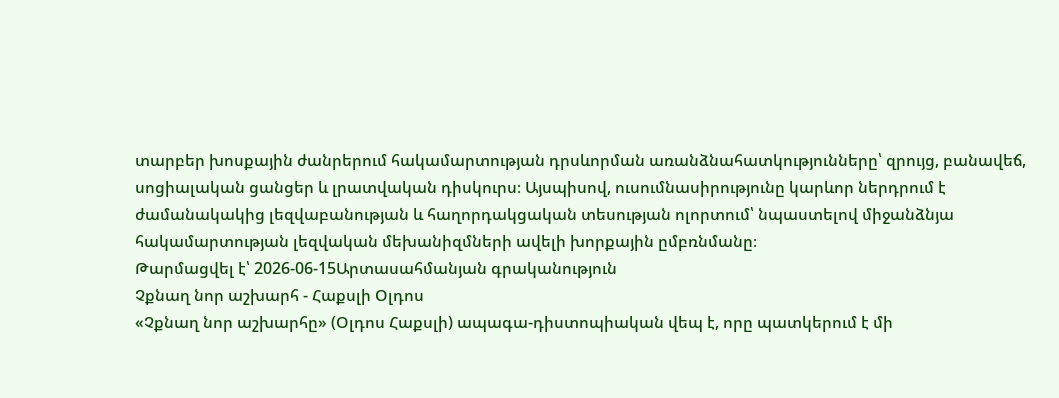տարբեր խոսքային ժանրերում հակամարտության դրսևորման առանձնահատկությունները՝ զրույց, բանավեճ, սոցիալական ցանցեր և լրատվական դիսկուրս։ Այսպիսով, ուսումնասիրությունը կարևոր ներդրում է ժամանակակից լեզվաբանության և հաղորդակցական տեսության ոլորտում՝ նպաստելով միջանձնյա հակամարտության լեզվական մեխանիզմների ավելի խորքային ըմբռնմանը։
Թարմացվել է՝ 2026-06-15Արտասահմանյան գրականություն
Չքնաղ նոր աշխարհ - Հաքսլի Օլդոս
«Չքնաղ նոր աշխարհը» (Օլդոս Հաքսլի) ապագա-դիստոպիական վեպ է, որը պատկերում է մի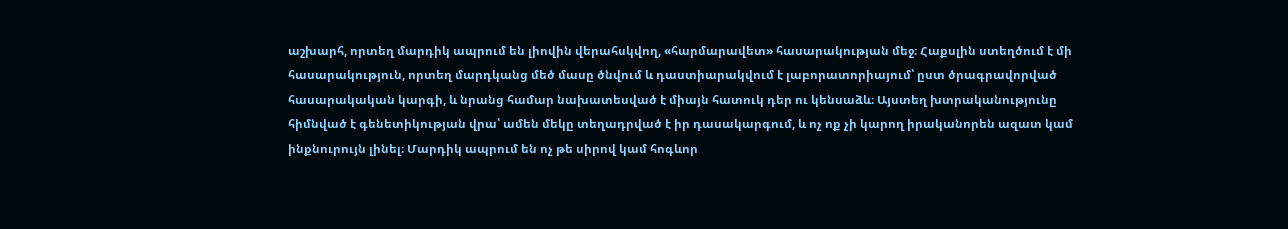աշխարհ, որտեղ մարդիկ ապրում են լիովին վերահսկվող, «հարմարավետ» հասարակության մեջ։ Հաքսլին ստեղծում է մի հասարակություն, որտեղ մարդկանց մեծ մասը ծնվում և դաստիարակվում է լաբորատորիայում՝ ըստ ծրագրավորված հասարակական կարգի, և նրանց համար նախատեսված է միայն հատուկ դեր ու կենսաձև։ Այստեղ խտրականությունը հիմնված է գենետիկության վրա՝ ամեն մեկը տեղադրված է իր դասակարգում, և ոչ ոք չի կարող իրականորեն ազատ կամ ինքնուրույն լինել։ Մարդիկ ապրում են ոչ թե սիրով կամ հոգևոր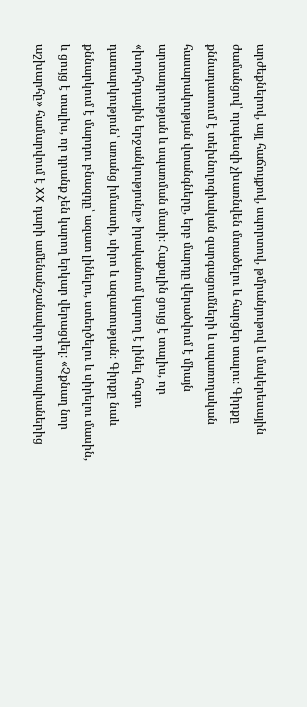արժեքներով, այլ հաճույքով, սպորտով, թմրանյութով և մակերեսային ժամանցով՝ որպեսզի չխառնվեն մտածելու և հարցեր տալու։ Գիրքը քննադատում է տեխնոլոգիական զարգացումների և սպառողական հասարակության վտանգները, երբ մարդը վերածվում է միայն արտադրության և սպառման մասի։ Հաքսլին ցույց է տալիս, որ «խորհրդային երջանկությունը» իրականում կարող է լինել հոգու դատարկություն՝ առանց իմաստի, սիրո և ազատության։ Գիրքը նաև քննարկում է մարդու բնազդը՝ ազատ լինելու, ստեղծելու և սիրելու մասին, և ցույց է տալիս, որ դրանք չեն կարող երկար վերացվել։ «Չքնաղ նոր աշխարհը» համարվում է XX դարի ամենանշանավոր դիստոպիաներից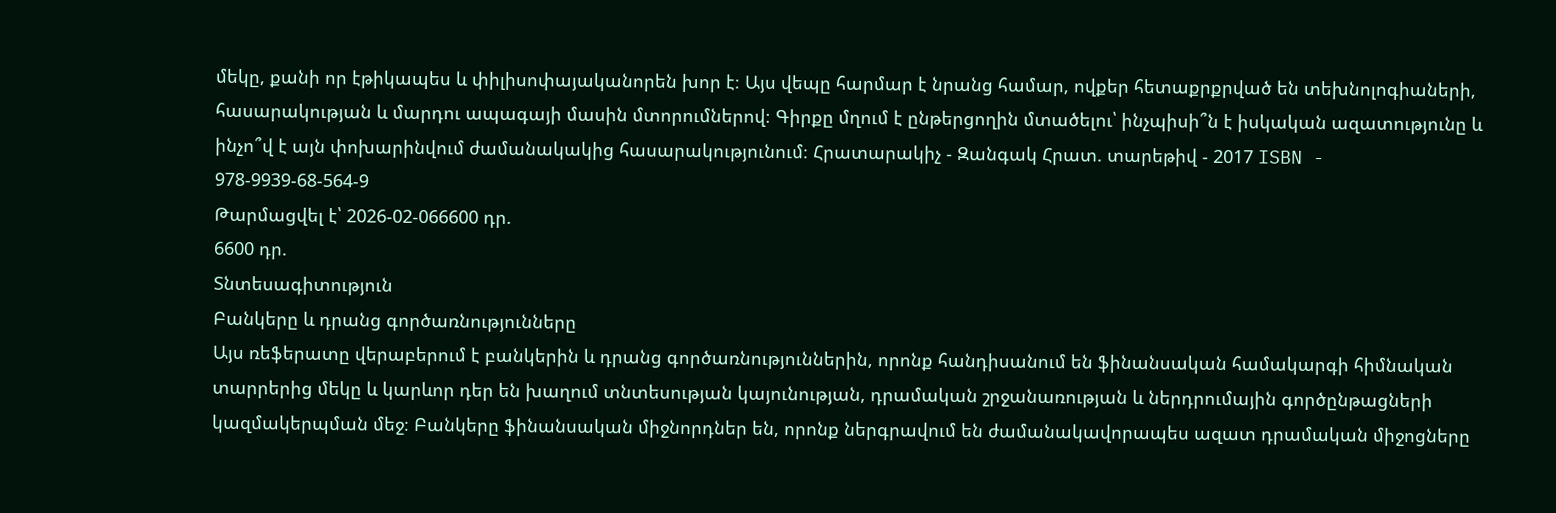մեկը, քանի որ էթիկապես և փիլիսոփայականորեն խոր է։ Այս վեպը հարմար է նրանց համար, ովքեր հետաքրքրված են տեխնոլոգիաների, հասարակության և մարդու ապագայի մասին մտորումներով։ Գիրքը մղում է ընթերցողին մտածելու՝ ինչպիսի՞ն է իսկական ազատությունը և ինչո՞վ է այն փոխարինվում ժամանակակից հասարակությունում։ Հրատարակիչ - Զանգակ Հրատ. տարեթիվ - 2017 ISBN - 978-9939-68-564-9
Թարմացվել է՝ 2026-02-066600 դր.
6600 դր.
Տնտեսագիտություն
Բանկերը և դրանց գործառնությունները
Այս ռեֆերատը վերաբերում է բանկերին և դրանց գործառնություններին, որոնք հանդիսանում են ֆինանսական համակարգի հիմնական տարրերից մեկը և կարևոր դեր են խաղում տնտեսության կայունության, դրամական շրջանառության և ներդրումային գործընթացների կազմակերպման մեջ։ Բանկերը ֆինանսական միջնորդներ են, որոնք ներգրավում են ժամանակավորապես ազատ դրամական միջոցները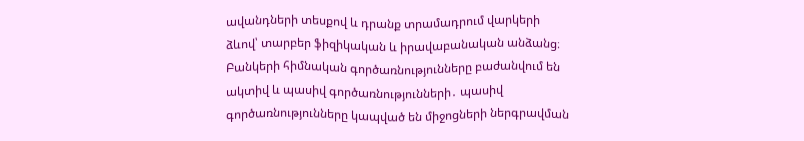ավանդների տեսքով և դրանք տրամադրում վարկերի ձևով՝ տարբեր ֆիզիկական և իրավաբանական անձանց։ Բանկերի հիմնական գործառնությունները բաժանվում են ակտիվ և պասիվ գործառնությունների․ պասիվ գործառնությունները կապված են միջոցների ներգրավման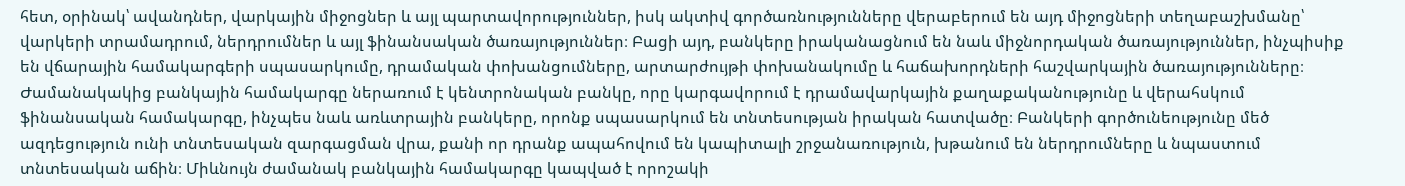հետ, օրինակ՝ ավանդներ, վարկային միջոցներ և այլ պարտավորություններ, իսկ ակտիվ գործառնությունները վերաբերում են այդ միջոցների տեղաբաշխմանը՝ վարկերի տրամադրում, ներդրումներ և այլ ֆինանսական ծառայություններ։ Բացի այդ, բանկերը իրականացնում են նաև միջնորդական ծառայություններ, ինչպիսիք են վճարային համակարգերի սպասարկումը, դրամական փոխանցումները, արտարժույթի փոխանակումը և հաճախորդների հաշվարկային ծառայությունները։ Ժամանակակից բանկային համակարգը ներառում է կենտրոնական բանկը, որը կարգավորում է դրամավարկային քաղաքականությունը և վերահսկում ֆինանսական համակարգը, ինչպես նաև առևտրային բանկերը, որոնք սպասարկում են տնտեսության իրական հատվածը։ Բանկերի գործունեությունը մեծ ազդեցություն ունի տնտեսական զարգացման վրա, քանի որ դրանք ապահովում են կապիտալի շրջանառություն, խթանում են ներդրումները և նպաստում տնտեսական աճին։ Միևնույն ժամանակ բանկային համակարգը կապված է որոշակի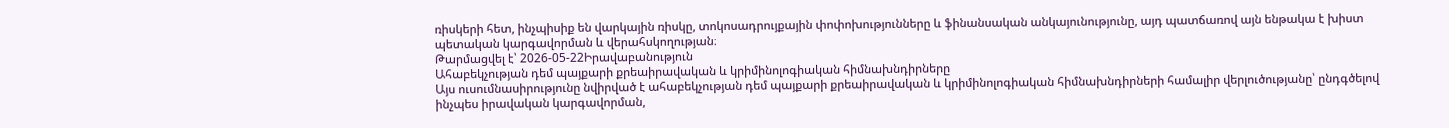ռիսկերի հետ, ինչպիսիք են վարկային ռիսկը, տոկոսադրույքային փոփոխությունները և ֆինանսական անկայունությունը, այդ պատճառով այն ենթակա է խիստ պետական կարգավորման և վերահսկողության։
Թարմացվել է՝ 2026-05-22Իրավաբանություն
Ահաբեկչության դեմ պայքարի քրեաիրավական և կրիմինոլոգիական հիմնախնդիրները
Այս ուսումնասիրությունը նվիրված է ահաբեկչության դեմ պայքարի քրեաիրավական և կրիմինոլոգիական հիմնախնդիրների համալիր վերլուծությանը՝ ընդգծելով ինչպես իրավական կարգավորման,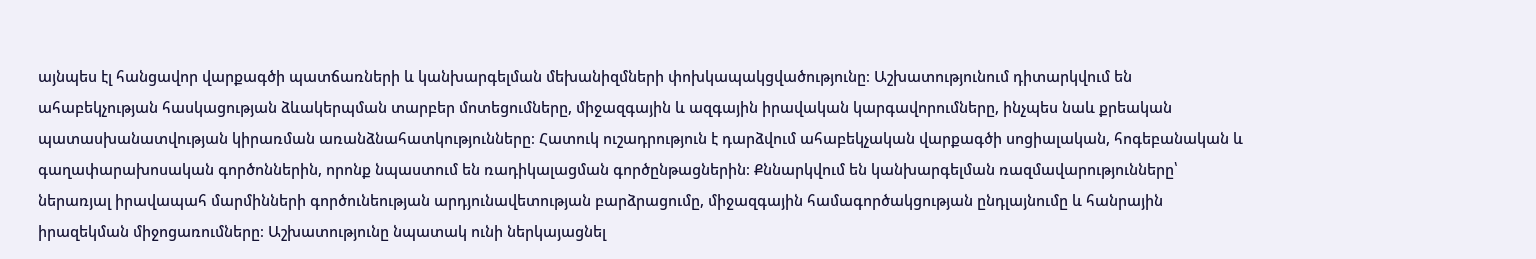այնպես էլ հանցավոր վարքագծի պատճառների և կանխարգելման մեխանիզմների փոխկապակցվածությունը։ Աշխատությունում դիտարկվում են ահաբեկչության հասկացության ձևակերպման տարբեր մոտեցումները, միջազգային և ազգային իրավական կարգավորումները, ինչպես նաև քրեական պատասխանատվության կիրառման առանձնահատկությունները։ Հատուկ ուշադրություն է դարձվում ահաբեկչական վարքագծի սոցիալական, հոգեբանական և գաղափարախոսական գործոններին, որոնք նպաստում են ռադիկալացման գործընթացներին։ Քննարկվում են կանխարգելման ռազմավարությունները՝ ներառյալ իրավապահ մարմինների գործունեության արդյունավետության բարձրացումը, միջազգային համագործակցության ընդլայնումը և հանրային իրազեկման միջոցառումները։ Աշխատությունը նպատակ ունի ներկայացնել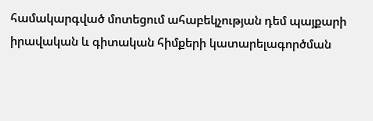համակարգված մոտեցում ահաբեկչության դեմ պայքարի իրավական և գիտական հիմքերի կատարելագործման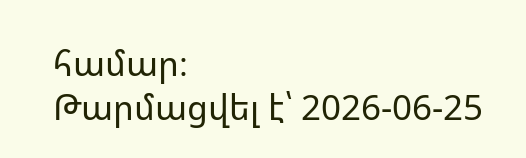համար։
Թարմացվել է՝ 2026-06-25